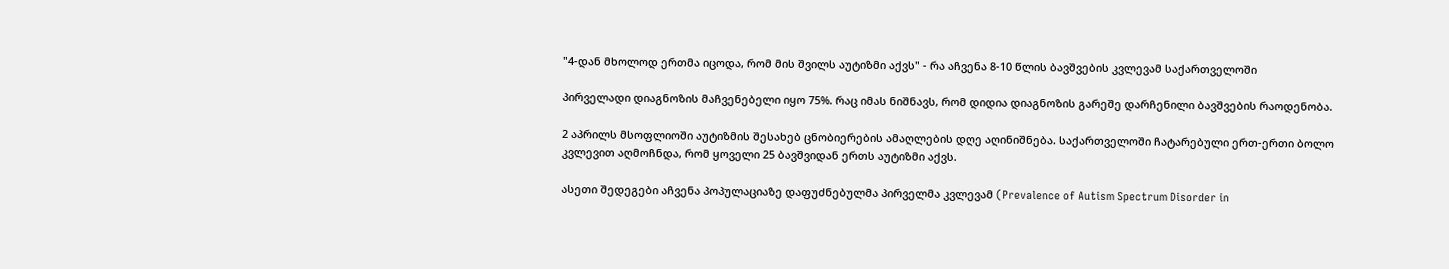"4-დან მხოლოდ ერთმა იცოდა, რომ მის შვილს აუტიზმი აქვს" - რა აჩვენა 8-10 წლის ბავშვების კვლევამ საქართველოში

პირველადი დიაგნოზის მაჩვენებელი იყო 75%. რაც იმას ნიშნავს, რომ დიდია დიაგნოზის გარეშე დარჩენილი ბავშვების რაოდენობა.

2 აპრილს მსოფლიოში აუტიზმის შესახებ ცნობიერების ამაღლების დღე აღინიშნება. საქართველოში ჩატარებული ერთ-ერთი ბოლო კვლევით აღმოჩნდა, რომ ყოველი 25 ბავშვიდან ერთს აუტიზმი აქვს.

ასეთი შედეგები აჩვენა პოპულაციაზე დაფუძნებულმა პირველმა კვლევამ (Prevalence of Autism Spectrum Disorder in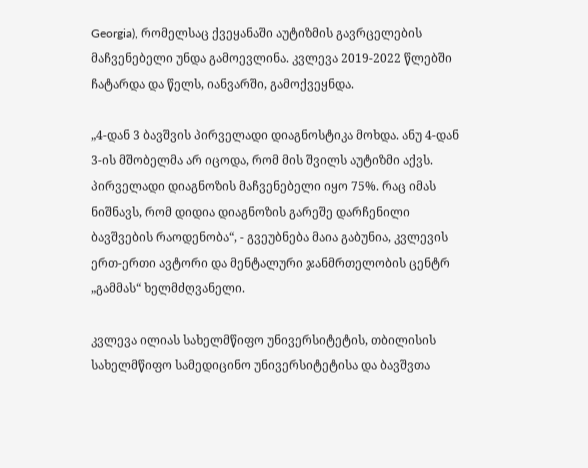Georgia), რომელსაც ქვეყანაში აუტიზმის გავრცელების მაჩვენებელი უნდა გამოევლინა. კვლევა 2019-2022 წლებში ჩატარდა და წელს, იანვარში, გამოქვეყნდა.

„4-დან 3 ბავშვის პირველადი დიაგნოსტიკა მოხდა. ანუ 4-დან 3-ის მშობელმა არ იცოდა, რომ მის შვილს აუტიზმი აქვს. პირველადი დიაგნოზის მაჩვენებელი იყო 75%. რაც იმას ნიშნავს, რომ დიდია დიაგნოზის გარეშე დარჩენილი ბავშვების რაოდენობა“, - გვეუბნება მაია გაბუნია, კვლევის ერთ-ერთი ავტორი და მენტალური ჯანმრთელობის ცენტრ „გამმას“ ხელმძღვანელი.

კვლევა ილიას სახელმწიფო უნივერსიტეტის, თბილისის სახელმწიფო სამედიცინო უნივერსიტეტისა და ბავშვთა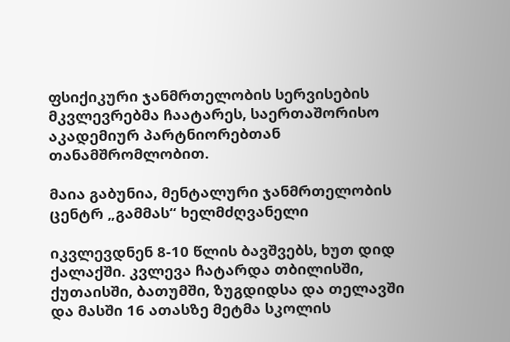ფსიქიკური ჯანმრთელობის სერვისების მკვლევრებმა ჩაატარეს, საერთაშორისო აკადემიურ პარტნიორებთან თანამშრომლობით.

მაია გაბუნია, მენტალური ჯანმრთელობის ცენტრ „გამმას“ ხელმძღვანელი

იკვლევდნენ 8-10 წლის ბავშვებს, ხუთ დიდ ქალაქში. კვლევა ჩატარდა თბილისში, ქუთაისში, ბათუმში, ზუგდიდსა და თელავში და მასში 16 ათასზე მეტმა სკოლის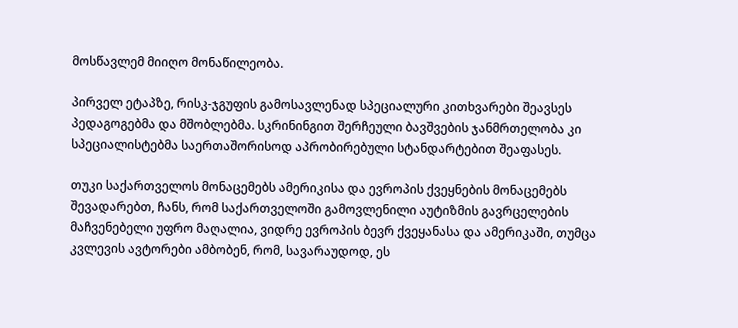მოსწავლემ მიიღო მონაწილეობა.

პირველ ეტაპზე, რისკ-ჯგუფის გამოსავლენად სპეციალური კითხვარები შეავსეს პედაგოგებმა და მშობლებმა. სკრინინგით შერჩეული ბავშვების ჯანმრთელობა კი სპეციალისტებმა საერთაშორისოდ აპრობირებული სტანდარტებით შეაფასეს.

თუკი საქართველოს მონაცემებს ამერიკისა და ევროპის ქვეყნების მონაცემებს შევადარებთ, ჩანს, რომ საქართველოში გამოვლენილი აუტიზმის გავრცელების მაჩვენებელი უფრო მაღალია, ვიდრე ევროპის ბევრ ქვეყანასა და ამერიკაში, თუმცა კვლევის ავტორები ამბობენ, რომ, სავარაუდოდ, ეს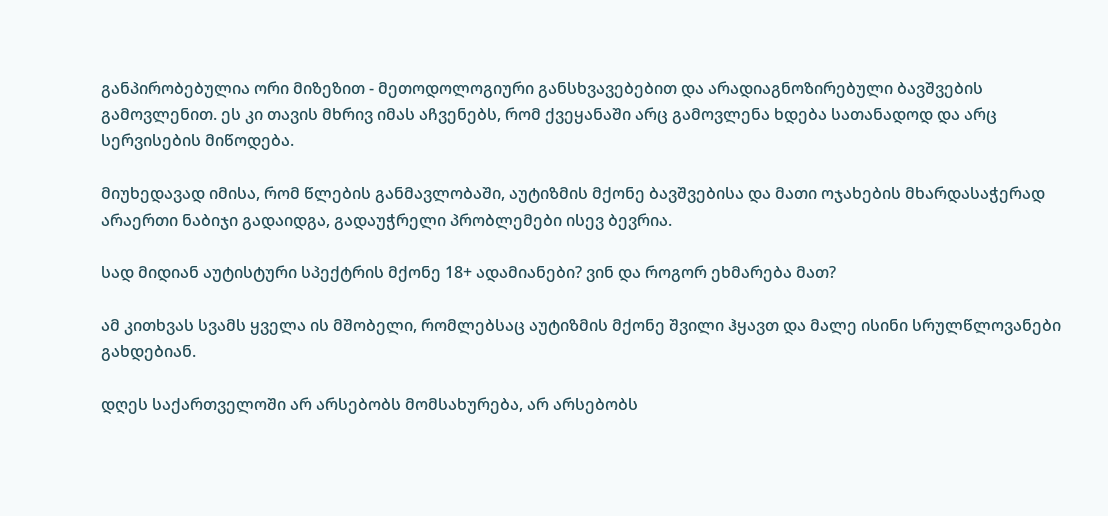განპირობებულია ორი მიზეზით - მეთოდოლოგიური განსხვავებებით და არადიაგნოზირებული ბავშვების გამოვლენით. ეს კი თავის მხრივ იმას აჩვენებს, რომ ქვეყანაში არც გამოვლენა ხდება სათანადოდ და არც სერვისების მიწოდება.

მიუხედავად იმისა, რომ წლების განმავლობაში, აუტიზმის მქონე ბავშვებისა და მათი ოჯახების მხარდასაჭერად არაერთი ნაბიჯი გადაიდგა, გადაუჭრელი პრობლემები ისევ ბევრია.

სად მიდიან აუტისტური სპექტრის მქონე 18+ ადამიანები? ვინ და როგორ ეხმარება მათ?

ამ კითხვას სვამს ყველა ის მშობელი, რომლებსაც აუტიზმის მქონე შვილი ჰყავთ და მალე ისინი სრულწლოვანები გახდებიან.

დღეს საქართველოში არ არსებობს მომსახურება, არ არსებობს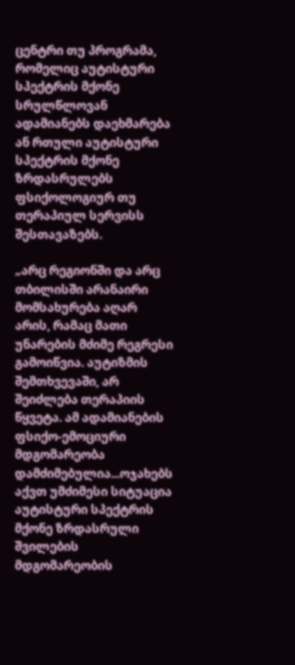ცენტრი თუ პროგრამა, რომელიც აუტისტური სპექტრის მქონე სრულწლოვან ადამიანებს დაეხმარება ან რთული აუტისტური სპექტრის მქონე ზრდასრულებს ფსიქოლოგიურ თუ თერაპიულ სერვისს შესთავაზებს.

„არც რეგიონში და არც თბილისში არანაირი მომსახურება აღარ არის, რამაც მათი უნარების მძიმე რეგრესი გამოიწვია. აუტიზმის შემთხვევაში, არ შეიძლება თერაპიის წყვეტა. ამ ადამიანების ფსიქო-ემოციური მდგომარეობა დამძიმებულია...ოჯახებს აქვთ უმძიმესი სიტუაცია აუტისტური სპექტრის მქონე ზრდასრული შვილების მდგომარეობის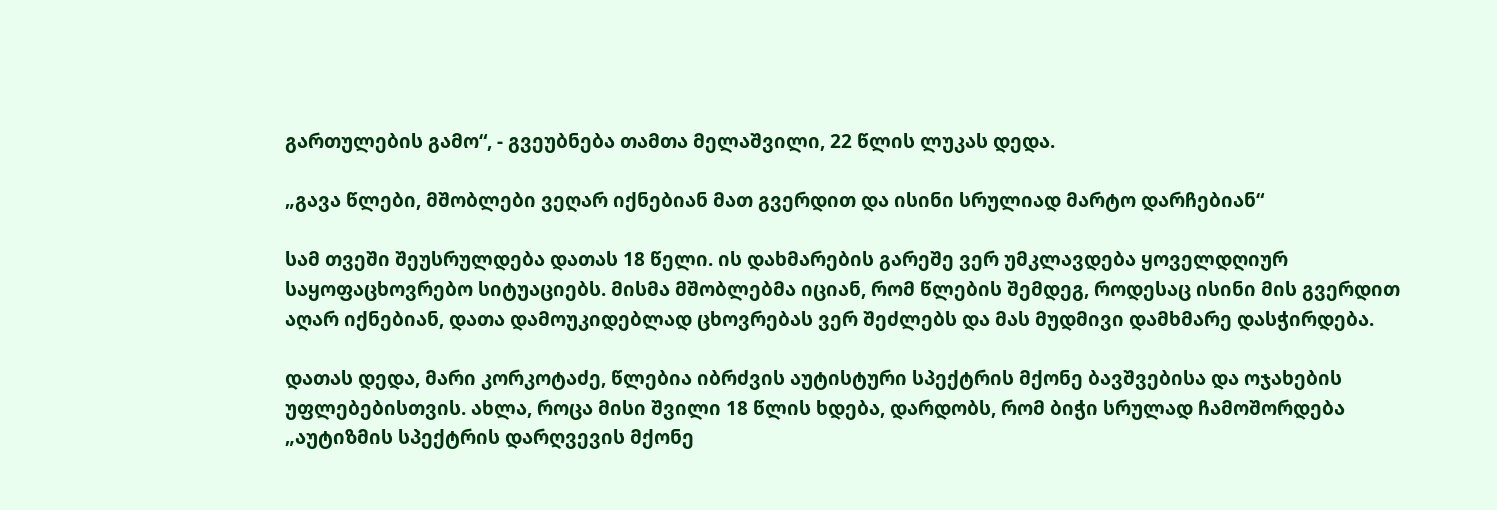გართულების გამო“, - გვეუბნება თამთა მელაშვილი, 22 წლის ლუკას დედა.

„გავა წლები, მშობლები ვეღარ იქნებიან მათ გვერდით და ისინი სრულიად მარტო დარჩებიან“

სამ თვეში შეუსრულდება დათას 18 წელი. ის დახმარების გარეშე ვერ უმკლავდება ყოველდღიურ საყოფაცხოვრებო სიტუაციებს. მისმა მშობლებმა იციან, რომ წლების შემდეგ, როდესაც ისინი მის გვერდით აღარ იქნებიან, დათა დამოუკიდებლად ცხოვრებას ვერ შეძლებს და მას მუდმივი დამხმარე დასჭირდება.

დათას დედა, მარი კორკოტაძე, წლებია იბრძვის აუტისტური სპექტრის მქონე ბავშვებისა და ოჯახების უფლებებისთვის. ახლა, როცა მისი შვილი 18 წლის ხდება, დარდობს, რომ ბიჭი სრულად ჩამოშორდება „აუტიზმის სპექტრის დარღვევის მქონე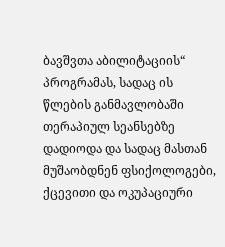ბავშვთა აბილიტაციის“ პროგრამას, სადაც ის წლების განმავლობაში თერაპიულ სეანსებზე დადიოდა და სადაც მასთან მუშაობდნენ ფსიქოლოგები, ქცევითი და ოკუპაციური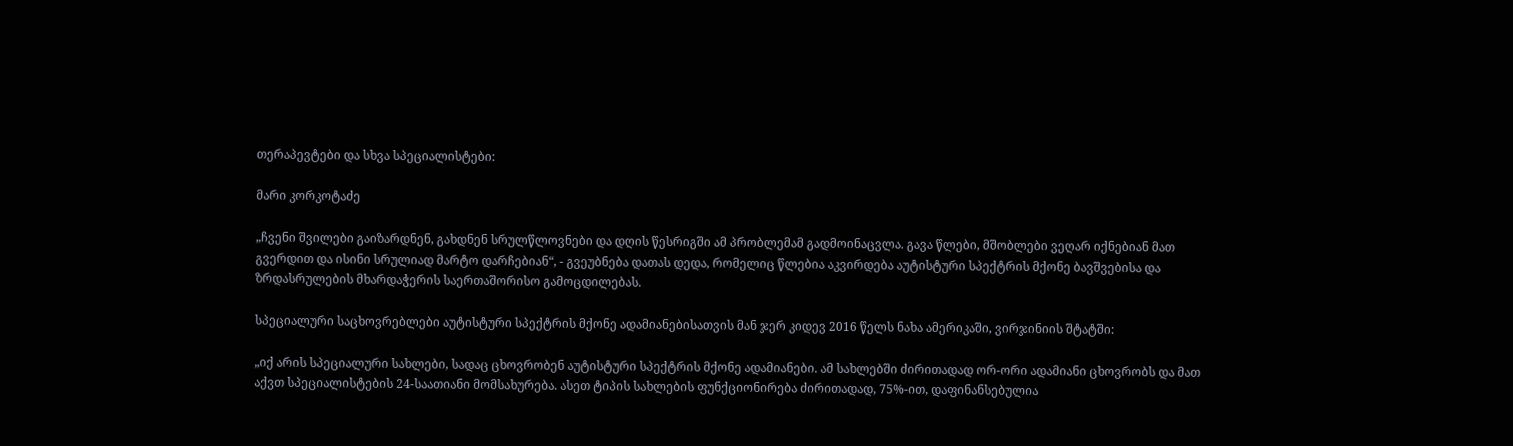თერაპევტები და სხვა სპეციალისტები:

მარი კორკოტაძე

„ჩვენი შვილები გაიზარდნენ, გახდნენ სრულწლოვნები და დღის წესრიგში ამ პრობლემამ გადმოინაცვლა. გავა წლები, მშობლები ვეღარ იქნებიან მათ გვერდით და ისინი სრულიად მარტო დარჩებიან“, - გვეუბნება დათას დედა, რომელიც წლებია აკვირდება აუტისტური სპექტრის მქონე ბავშვებისა და ზრდასრულების მხარდაჭერის საერთაშორისო გამოცდილებას.

სპეციალური საცხოვრებლები აუტისტური სპექტრის მქონე ადამიანებისათვის მან ჯერ კიდევ 2016 წელს ნახა ამერიკაში, ვირჯინიის შტატში:

„იქ არის სპეციალური სახლები, სადაც ცხოვრობენ აუტისტური სპექტრის მქონე ადამიანები. ამ სახლებში ძირითადად ორ-ორი ადამიანი ცხოვრობს და მათ აქვთ სპეციალისტების 24-საათიანი მომსახურება. ასეთ ტიპის სახლების ფუნქციონირება ძირითადად, 75%-ით, დაფინანსებულია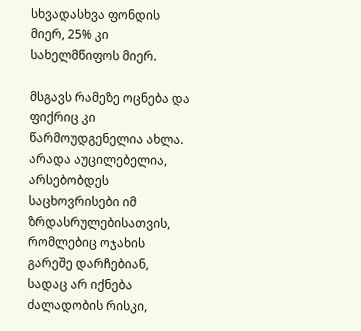სხვადასხვა ფონდის მიერ, 25% კი სახელმწიფოს მიერ.

მსგავს რამეზე ოცნება და ფიქრიც კი წარმოუდგენელია ახლა. არადა აუცილებელია, არსებობდეს საცხოვრისები იმ ზრდასრულებისათვის, რომლებიც ოჯახის გარეშე დარჩებიან, სადაც არ იქნება ძალადობის რისკი,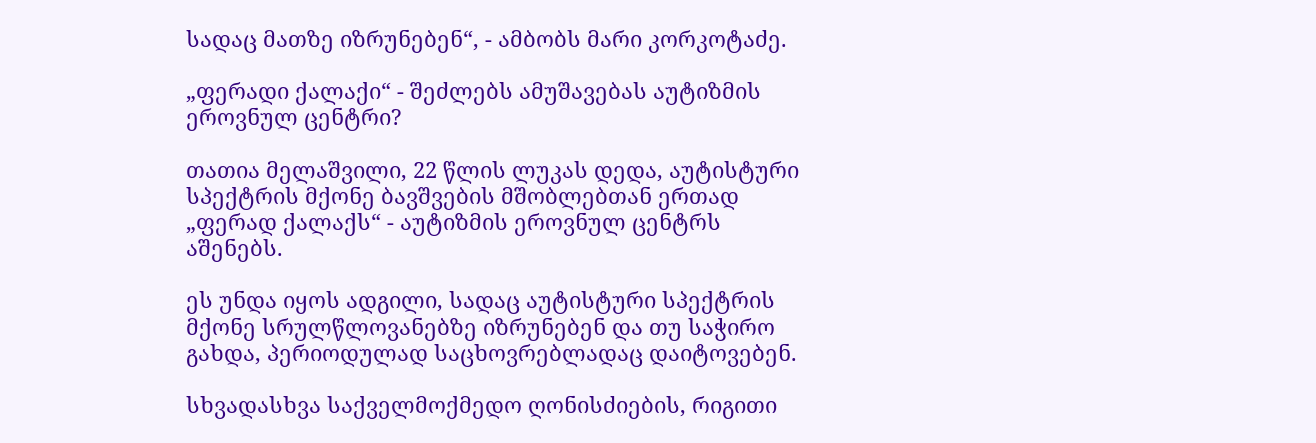სადაც მათზე იზრუნებენ“, - ამბობს მარი კორკოტაძე.

„ფერადი ქალაქი“ - შეძლებს ამუშავებას აუტიზმის ეროვნულ ცენტრი?

თათია მელაშვილი, 22 წლის ლუკას დედა, აუტისტური სპექტრის მქონე ბავშვების მშობლებთან ერთად „ფერად ქალაქს“ - აუტიზმის ეროვნულ ცენტრს აშენებს.

ეს უნდა იყოს ადგილი, სადაც აუტისტური სპექტრის მქონე სრულწლოვანებზე იზრუნებენ და თუ საჭირო გახდა, პერიოდულად საცხოვრებლადაც დაიტოვებენ.

სხვადასხვა საქველმოქმედო ღონისძიების, რიგითი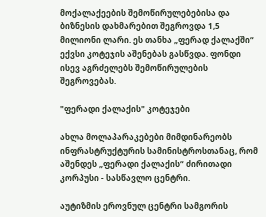მოქალაქეების შემოწირულებებისა და ბიზნესის დახმარებით შეგროვდა 1,5 მილიონი ლარი. ეს თანხა „ფერად ქალაქში“ ექვსი კოტეჯის აშენებას გასწვდა. ფონდი ისევ აგრძელებს შემოწირულების შეგროვებას.

"ფერადი ქალაქის" კოტეჯები

ახლა მოლაპარაკებები მიმდინარეობს ინფრასტრუქტურის სამინისტროსთანაც, რომ აშენდეს „ფერადი ქალაქის“ ძირითადი კორპუსი - სასწავლო ცენტრი.

აუტიზმის ეროვნულ ცენტრი სამგორის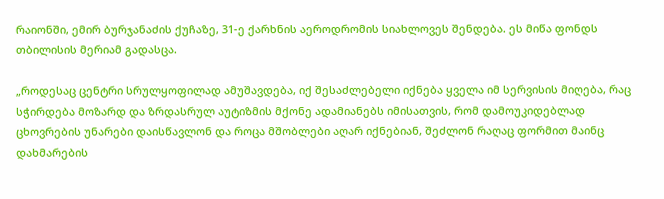რაიონში, ემირ ბურჯანაძის ქუჩაზე, 31-ე ქარხნის აეროდრომის სიახლოვეს შენდება. ეს მიწა ფონდს თბილისის მერიამ გადასცა.

„როდესაც ცენტრი სრულყოფილად ამუშავდება, იქ შესაძლებელი იქნება ყველა იმ სერვისის მიღება, რაც სჭირდება მოზარდ და ზრდასრულ აუტიზმის მქონე ადამიანებს იმისათვის, რომ დამოუკიდებლად ცხოვრების უნარები დაისწავლონ და როცა მშობლები აღარ იქნებიან, შეძლონ რაღაც ფორმით მაინც დახმარების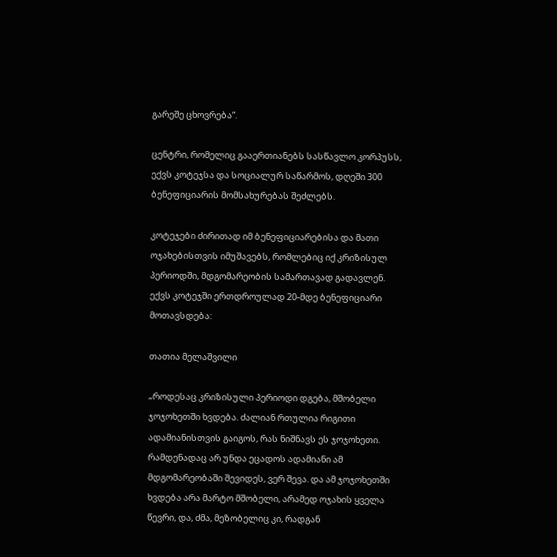გარეშე ცხოვრება“.

ცენტრი, რომელიც გააერთიანებს სასწავლო კორპუსს, ექვს კოტეჯსა და სოციალურ საწარმოს, დღეში 300 ბენეფიციარის მომსახურებას შეძლებს.

კოტეჯები ძირითად იმ ბენეფიციარებისა და მათი ოჯახებისთვის იმუშავებს, რომლებიც იქ კრიზისულ პერიოდში, მდგომარეობის სამართავად გადავლენ. ექვს კოტეჯში ერთდროულად 20-მდე ბენეფიციარი მოთავსდება:

თათია მელაშვილი

„როდესაც კრიზისული პერიოდი დგება, მშობელი ჯოჯოხეთში ხვდება. ძალიან რთულია რიგითი ადამიანისთვის გაიგოს, რას ნიშნავს ეს ჯოჯოხეთი. რამდენადაც არ უნდა ეცადოს ადამიანი ამ მდგომარეობაში შევიდეს, ვერ შევა. და ამ ჯოჯოხეთში ხვდება არა მარტო მშობელი, არამედ ოჯახის ყველა წევრი, და, ძმა, მეზობელიც კი, რადგან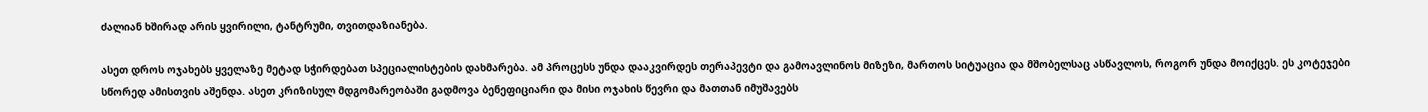ძალიან ხშირად არის ყვირილი, ტანტრუმი, თვითდაზიანება.

ასეთ დროს ოჯახებს ყველაზე მეტად სჭირდებათ სპეციალისტების დახმარება. ამ პროცესს უნდა დააკვირდეს თერაპევტი და გამოავლინოს მიზეზი, მართოს სიტუაცია და მშობელსაც ასწავლოს, როგორ უნდა მოიქცეს. ეს კოტეჯები სწორედ ამისთვის აშენდა. ასეთ კრიზისულ მდგომარეობაში გადმოვა ბენეფიციარი და მისი ოჯახის წევრი და მათთან იმუშავებს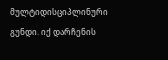მულტიდისციპლინური გუნდი. იქ დარჩენის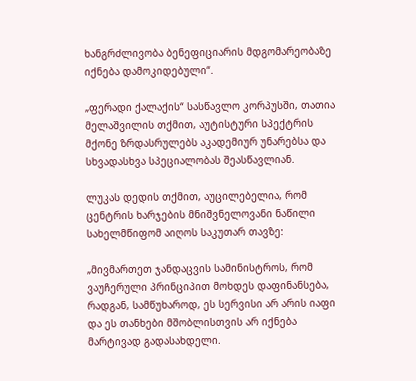ხანგრძლივობა ბენეფიციარის მდგომარეობაზე იქნება დამოკიდებული“.

„ფერადი ქალაქის“ სასწავლო კორპუსში, თათია მელაშვილის თქმით, აუტისტური სპექტრის მქონე ზრდასრულებს აკადემიურ უნარებსა და სხვადასხვა სპეციალობას შეასწავლიან.

ლუკას დედის თქმით, აუცილებელია, რომ ცენტრის ხარჯების მნიშვნელოვანი ნაწილი სახელმწიფომ აიღოს საკუთარ თავზე:

„მივმართეთ ჯანდაცვის სამინისტროს, რომ ვაუჩერული პრინციპით მოხდეს დაფინანსება, რადგან, სამწუხაროდ, ეს სერვისი არ არის იაფი და ეს თანხები მშობლისთვის არ იქნება მარტივად გადასახდელი.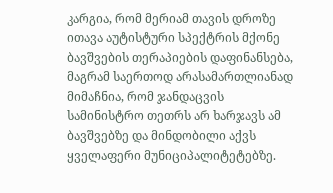კარგია, რომ მერიამ თავის დროზე ითავა აუტისტური სპექტრის მქონე ბავშვების თერაპიების დაფინანსება, მაგრამ საერთოდ არასამართლიანად მიმაჩნია, რომ ჯანდაცვის სამინისტრო თეთრს არ ხარჯავს ამ ბავშვებზე და მინდობილი აქვს ყველაფერი მუნიციპალიტეტებზე.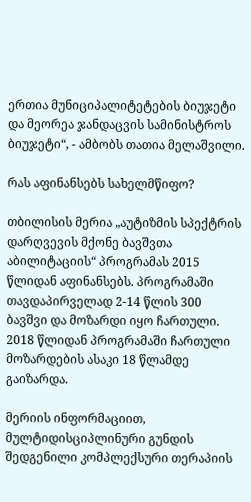ერთია მუნიციპალიტეტების ბიუჯეტი და მეორეა ჯანდაცვის სამინისტროს ბიუჯეტი“, - ამბობს თათია მელაშვილი.

რას აფინანსებს სახელმწიფო?

თბილისის მერია „აუტიზმის სპექტრის დარღვევის მქონე ბავშვთა აბილიტაციის“ პროგრამას 2015 წლიდან აფინანსებს. პროგრამაში თავდაპირველად 2-14 წლის 300 ბავშვი და მოზარდი იყო ჩართული. 2018 წლიდან პროგრამაში ჩართული მოზარდების ასაკი 18 წლამდე გაიზარდა.

მერიის ინფორმაციით, მულტიდისციპლინური გუნდის შედგენილი კომპლექსური თერაპიის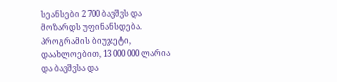სეანსები 2 700 ბავშვს და მოზარდს უფინანსდება. პროგრამის ბიუჯეტი, დაახლოებით, 13 000 000 ლარია და ბავშვსა და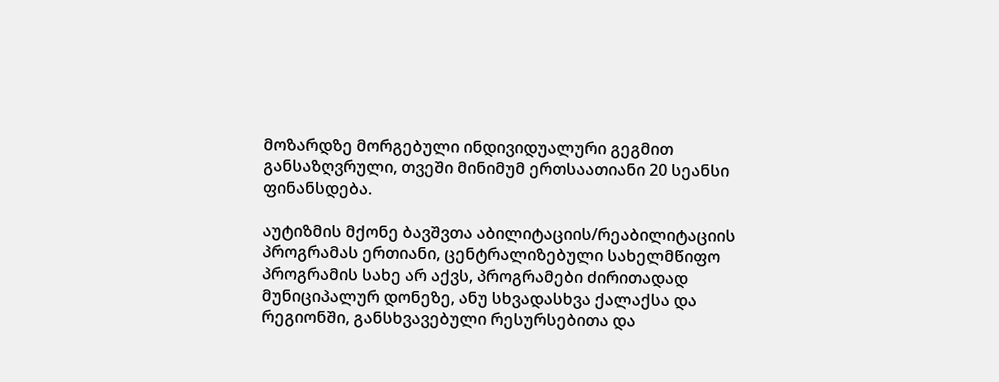მოზარდზე მორგებული ინდივიდუალური გეგმით განსაზღვრული, თვეში მინიმუმ ერთსაათიანი 20 სეანსი ფინანსდება.

აუტიზმის მქონე ბავშვთა აბილიტაციის/რეაბილიტაციის პროგრამას ერთიანი, ცენტრალიზებული სახელმწიფო პროგრამის სახე არ აქვს, პროგრამები ძირითადად მუნიციპალურ დონეზე, ანუ სხვადასხვა ქალაქსა და რეგიონში, განსხვავებული რესურსებითა და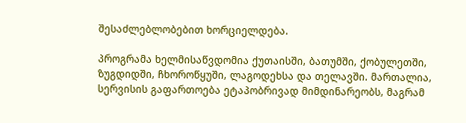შესაძლებლობებით ხორციელდება.

პროგრამა ხელმისაწვდომია ქუთაისში, ბათუმში, ქობულეთში, ზუგდიდში, ჩხოროწყუში, ლაგოდეხსა და თელავში. მართალია, სერვისის გაფართოება ეტაპობრივად მიმდინარეობს, მაგრამ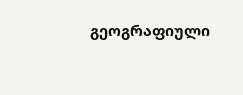გეოგრაფიული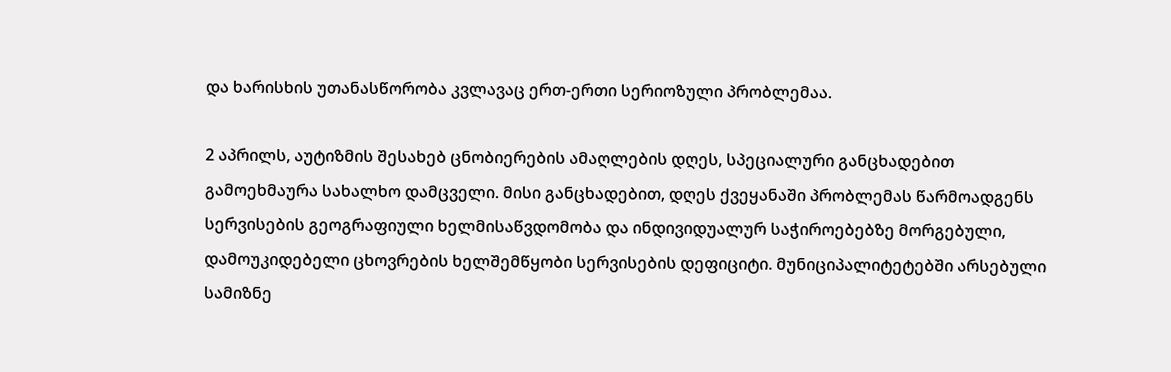და ხარისხის უთანასწორობა კვლავაც ერთ-ერთი სერიოზული პრობლემაა.

2 აპრილს, აუტიზმის შესახებ ცნობიერების ამაღლების დღეს, სპეციალური განცხადებით გამოეხმაურა სახალხო დამცველი. მისი განცხადებით, დღეს ქვეყანაში პრობლემას წარმოადგენს სერვისების გეოგრაფიული ხელმისაწვდომობა და ინდივიდუალურ საჭიროებებზე მორგებული, დამოუკიდებელი ცხოვრების ხელშემწყობი სერვისების დეფიციტი. მუნიციპალიტეტებში არსებული სამიზნე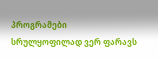პროგრამები სრულყოფილად ვერ ფარავს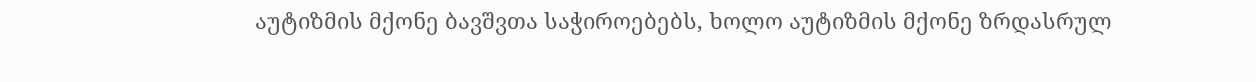აუტიზმის მქონე ბავშვთა საჭიროებებს, ხოლო აუტიზმის მქონე ზრდასრულ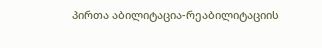პირთა აბილიტაცია-რეაბილიტაციის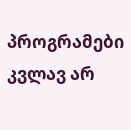პროგრამები კვლავ არ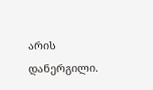არის დანერგილი.